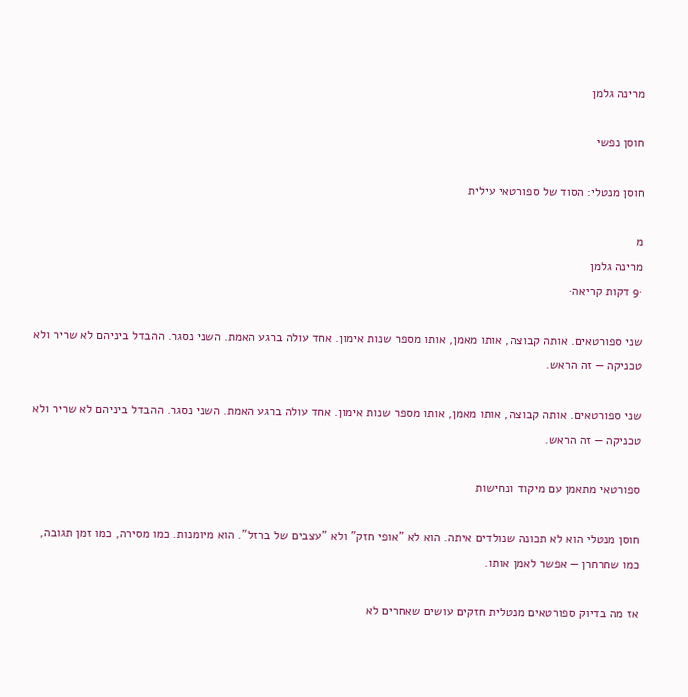מרינה גלמן

חוסן נפשי

חוסן מנטלי: הסוד של ספורטאי עילית

מ
מרינה גלמן
·9 דקות קריאה·

שני ספורטאים. אותה קבוצה, אותו מאמן, אותו מספר שנות אימון. אחד עולה ברגע האמת. השני נסגר. ההבדל ביניהם לא שריר ולא טכניקה — זה הראש.

שני ספורטאים. אותה קבוצה, אותו מאמן, אותו מספר שנות אימון. אחד עולה ברגע האמת. השני נסגר. ההבדל ביניהם לא שריר ולא טכניקה — זה הראש.

ספורטאי מתאמן עם מיקוד ונחישות

חוסן מנטלי הוא לא תכונה שנולדים איתה. הוא לא "אופי חזק" ולא "עצבים של ברזל". הוא מיומנות. כמו מסירה, כמו זמן תגובה, כמו שחרחרן — אפשר לאמן אותו.

אז מה בדיוק ספורטאים מנטלית חזקים עושים שאחרים לא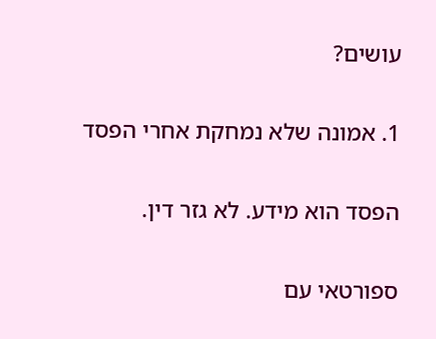עושים?

1. אמונה שלא נמחקת אחרי הפסד

הפסד הוא מידע. לא גזר דין.

ספורטאי עם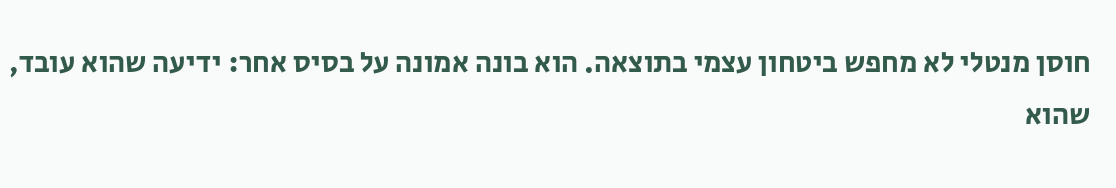חוסן מנטלי לא מחפש ביטחון עצמי בתוצאה. הוא בונה אמונה על בסיס אחר: ידיעה שהוא עובד, שהוא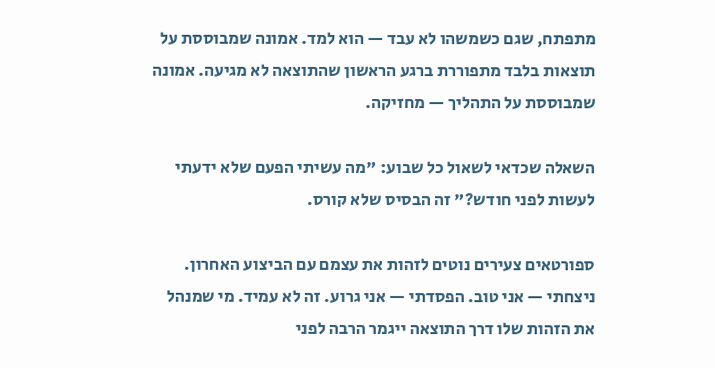מתפתח, שגם כשמשהו לא עבד — הוא למד. אמונה שמבוססת על תוצאות בלבד מתפוררת ברגע הראשון שהתוצאה לא מגיעה. אמונה שמבוססת על התהליך — מחזיקה.

השאלה שכדאי לשאול כל שבוע: "מה עשיתי הפעם שלא ידעתי לעשות לפני חודש?" זה הבסיס שלא קורס.

ספורטאים צעירים נוטים לזהות את עצמם עם הביצוע האחרון. ניצחתי — אני טוב. הפסדתי — אני גרוע. זה לא עמיד. מי שמנהל את הזהות שלו דרך התוצאה ייגמר הרבה לפני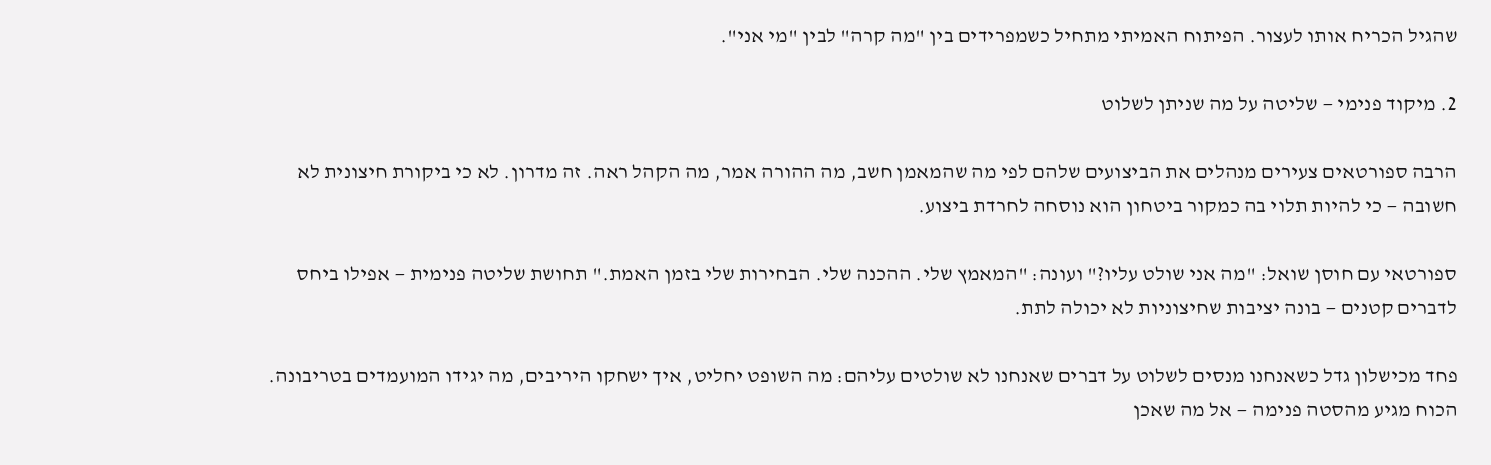שהגיל הכריח אותו לעצור. הפיתוח האמיתי מתחיל כשמפרידים בין "מה קרה" לבין "מי אני".

2. מיקוד פנימי — שליטה על מה שניתן לשלוט

הרבה ספורטאים צעירים מנהלים את הביצועים שלהם לפי מה שהמאמן חשב, מה ההורה אמר, מה הקהל ראה. זה מדרון. לא כי ביקורת חיצונית לא חשובה — כי להיות תלוי בה כמקור ביטחון הוא נוסחה לחרדת ביצוע.

ספורטאי עם חוסן שואל: "מה אני שולט עליו?" ועונה: "המאמץ שלי. ההכנה שלי. הבחירות שלי בזמן האמת." תחושת שליטה פנימית — אפילו ביחס לדברים קטנים — בונה יציבות שחיצוניות לא יכולה לתת.

פחד מכישלון גדל כשאנחנו מנסים לשלוט על דברים שאנחנו לא שולטים עליהם: מה השופט יחליט, איך ישחקו היריבים, מה יגידו המועמדים בטריבונה. הכוח מגיע מהסטה פנימה — אל מה שאכן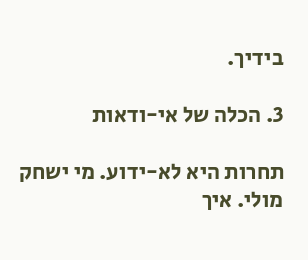בידיך.

3. הכלה של אי-ודאות

תחרות היא לא-ידוע. מי ישחק מולי. איך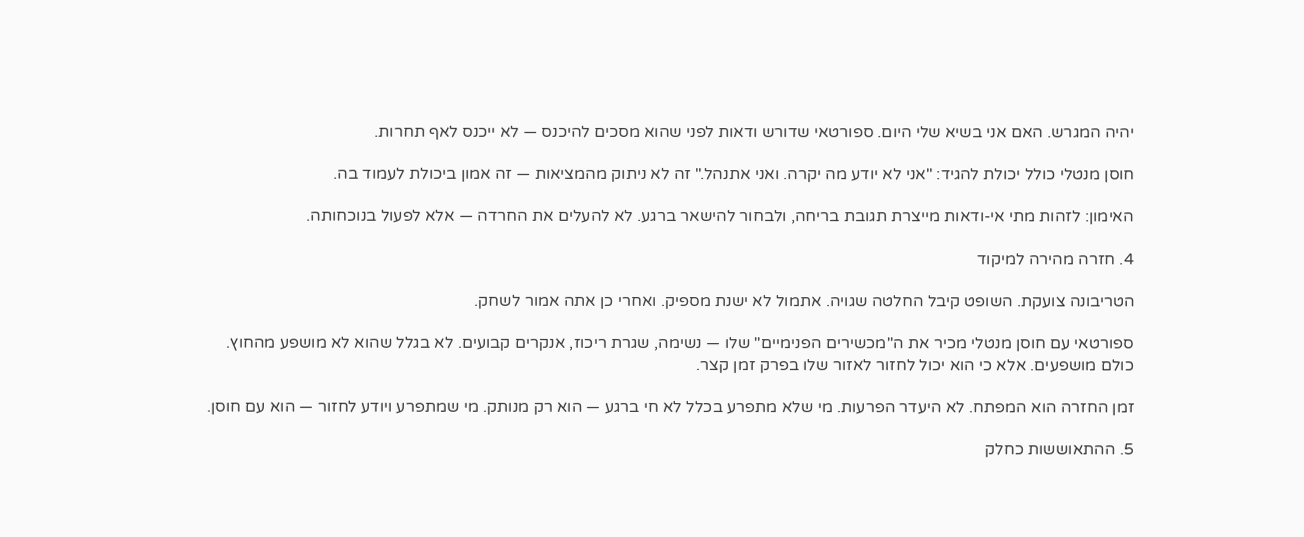יהיה המגרש. האם אני בשיא שלי היום. ספורטאי שדורש ודאות לפני שהוא מסכים להיכנס — לא ייכנס לאף תחרות.

חוסן מנטלי כולל יכולת להגיד: "אני לא יודע מה יקרה. ואני אתנהל." זה לא ניתוק מהמציאות — זה אמון ביכולת לעמוד בה.

האימון: לזהות מתי אי-ודאות מייצרת תגובת בריחה, ולבחור להישאר ברגע. לא להעלים את החרדה — אלא לפעול בנוכחותה.

4. חזרה מהירה למיקוד

הטריבונה צועקת. השופט קיבל החלטה שגויה. אתמול לא ישנת מספיק. ואחרי כן אתה אמור לשחק.

ספורטאי עם חוסן מנטלי מכיר את ה"מכשירים הפנימיים" שלו — נשימה, שגרת ריכוז, אנקרים קבועים. לא בגלל שהוא לא מושפע מהחוץ. כולם מושפעים. אלא כי הוא יכול לחזור לאזור שלו בפרק זמן קצר.

זמן החזרה הוא המפתח. לא היעדר הפרעות. מי שלא מתפרע בכלל לא חי ברגע — הוא רק מנותק. מי שמתפרע ויודע לחזור — הוא עם חוסן.

5. ההתאוששות כחלק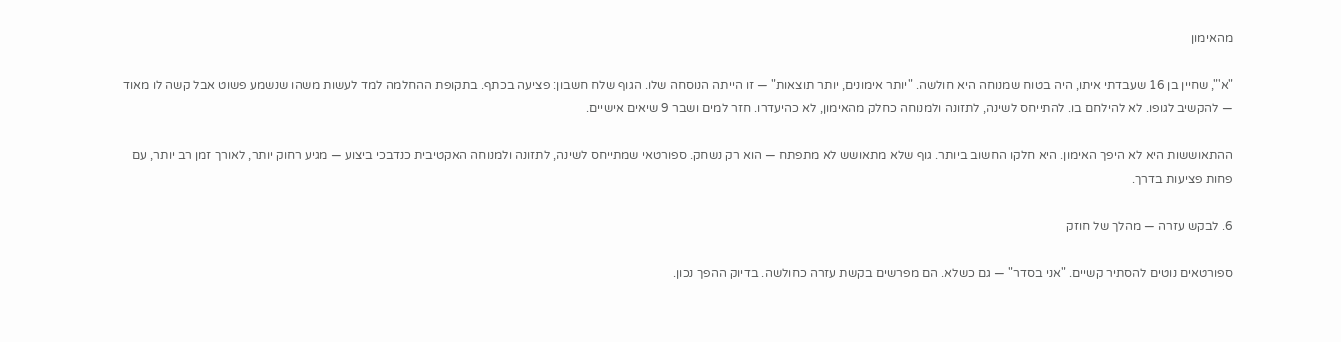מהאימון

"א'", שחיין בן 16 שעבדתי איתו, היה בטוח שמנוחה היא חולשה. "יותר אימונים, יותר תוצאות" — זו הייתה הנוסחה שלו. הגוף שלח חשבון: פציעה בכתף. בתקופת ההחלמה למד לעשות משהו שנשמע פשוט אבל קשה לו מאוד — להקשיב לגופו. לא להילחם בו. להתייחס לשינה, לתזונה ולמנוחה כחלק מהאימון, לא כהיעדרו. חזר למים ושבר 9 שיאים אישיים.

ההתאוששות היא לא היפך האימון. היא חלקו החשוב ביותר. גוף שלא מתאושש לא מתפתח — הוא רק נשחק. ספורטאי שמתייחס לשינה, לתזונה ולמנוחה האקטיבית כנדבכי ביצוע — מגיע רחוק יותר, לאורך זמן רב יותר, עם פחות פציעות בדרך.

6. לבקש עזרה — מהלך של חוזק

ספורטאים נוטים להסתיר קשיים. "אני בסדר" — גם כשלא. הם מפרשים בקשת עזרה כחולשה. בדיוק ההפך נכון.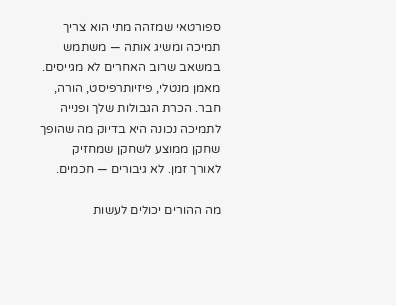ספורטאי שמזהה מתי הוא צריך תמיכה ומשיג אותה — משתמש במשאב שרוב האחרים לא מגייסים. מאמן מנטלי, פיזיותרפיסט, הורה, חבר. הכרת הגבולות שלך ופנייה לתמיכה נכונה היא בדיוק מה שהופך שחקן ממוצע לשחקן שמחזיק לאורך זמן. לא גיבורים — חכמים.

מה ההורים יכולים לעשות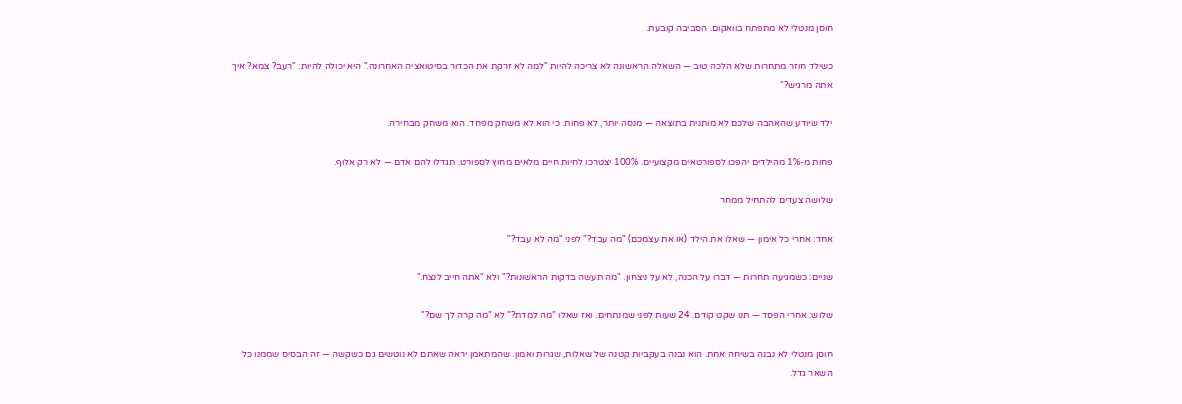חוסן מנטלי לא מתפתח בוואקום. הסביבה קובעת.

כשילד חוזר מתחרות שלא הלכה טוב — השאלה הראשונה לא צריכה להיות "למה לא זרקת את הכדור בסיטואציה האחרונה." היא יכולה להיות: "רעב? צמא? איך אתה מרגיש?"

ילד שיודע שהאהבה שלכם לא מותנית בתוצאה — מנסה יותר, לא פחות. כי הוא לא משחק מפחד. הוא משחק מבחירה.

פחות מ-1% מהילדים יהפכו לספורטאים מקצועיים. 100% יצטרכו לחיות חיים מלאים מחוץ לספורט. תגדלו להם אדם — לא רק אלוף.

שלושה צעדים להתחיל ממחר

אחד: אחרי כל אימון — שאלו את הילד (או את עצמכם) "מה עבד?" לפני "מה לא עבד?"

שניים: כשמגיעה תחרות — דברו על הכנה, לא על ניצחון. "מה תעשה בדקות הראשונות?" ולא "אתה חייב לנצח."

שלוש: אחרי הפסד — תנו שקט קודם. 24 שעות לפני שמנתחים. ואז שאלו "מה למדת?" לא "מה קרה לך שם?"

חוסן מנטלי לא נבנה בשיחה אחת. הוא נבנה בעקביות קטנה של שאלות, שגרות ואמון. שהמתאמן יראה שאתם לא נוטשים גם כשקשה — זה הבסיס שממנו כל השאר גדל.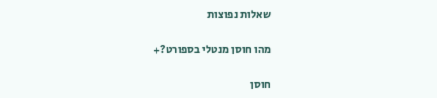שאלות נפוצות

מהו חוסן מנטלי בספורט?+

חוסן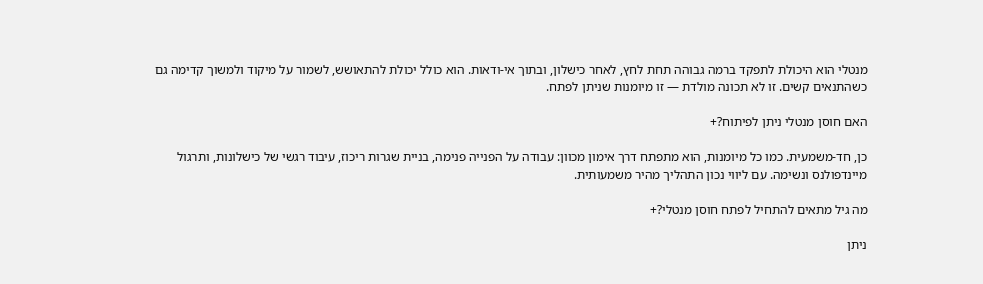מנטלי הוא היכולת לתפקד ברמה גבוהה תחת לחץ, לאחר כישלון, ובתוך אי-ודאות. הוא כולל יכולת להתאושש, לשמור על מיקוד ולמשוך קדימה גם כשהתנאים קשים. זו לא תכונה מולדת — זו מיומנות שניתן לפתח.

האם חוסן מנטלי ניתן לפיתוח?+

כן, חד-משמעית. כמו כל מיומנות, הוא מתפתח דרך אימון מכוון: עבודה על הפנייה פנימה, בניית שגרות ריכוז, עיבוד רגשי של כישלונות, ותרגול מיינדפולנס ונשימה. עם ליווי נכון התהליך מהיר משמעותית.

מה גיל מתאים להתחיל לפתח חוסן מנטלי?+

ניתן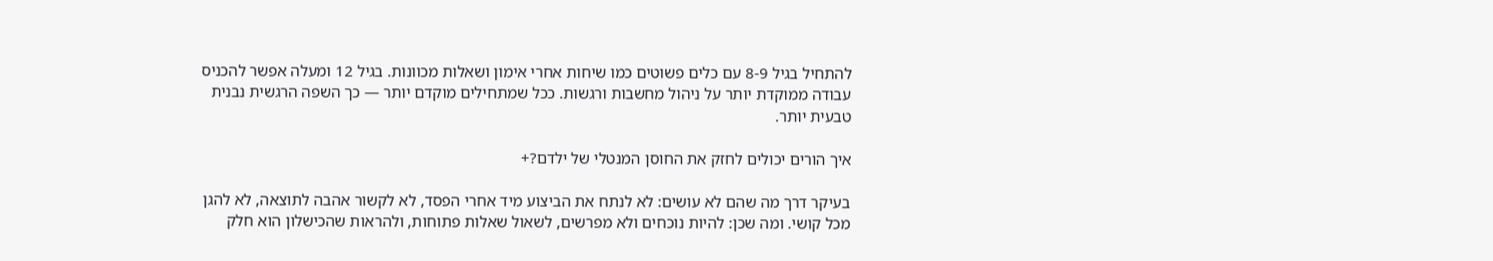להתחיל בגיל 8-9 עם כלים פשוטים כמו שיחות אחרי אימון ושאלות מכוונות. בגיל 12 ומעלה אפשר להכניס עבודה ממוקדת יותר על ניהול מחשבות ורגשות. ככל שמתחילים מוקדם יותר — כך השפה הרגשית נבנית טבעית יותר.

איך הורים יכולים לחזק את החוסן המנטלי של ילדם?+

בעיקר דרך מה שהם לא עושים: לא לנתח את הביצוע מיד אחרי הפסד, לא לקשור אהבה לתוצאה, לא להגן מכל קושי. ומה שכן: להיות נוכחים ולא מפרשים, לשאול שאלות פתוחות, ולהראות שהכישלון הוא חלק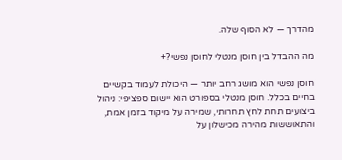מהדרך — לא הסוף שלה.

מה ההבדל בין חוסן מנטלי לחוסן נפשי?+

חוסן נפשי הוא מושג רחב יותר — היכולת לעמוד בקשיים בחיים בכלל. חוסן מנטלי בספורט הוא יישום ספציפי: ניהול ביצועים תחת לחץ תחרותי, שמירה על מיקוד בזמן אמת, והתאוששות מהירה מכישלון על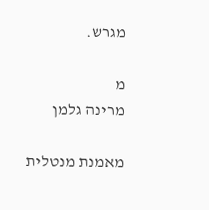מגרש.

מ
מרינה גלמן

מאמנת מנטלית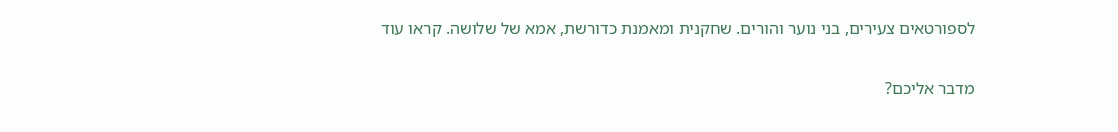לספורטאים צעירים, בני נוער והורים. שחקנית ומאמנת כדורשת, אמא של שלושה. קראו עוד

מדבר אליכם?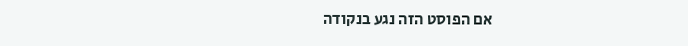אם הפוסט הזה נגע בנקודה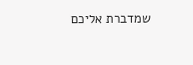שמדברת אליכם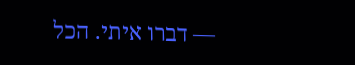— דברו איתי. הכל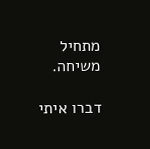מתחיל משיחה.

דברו איתי